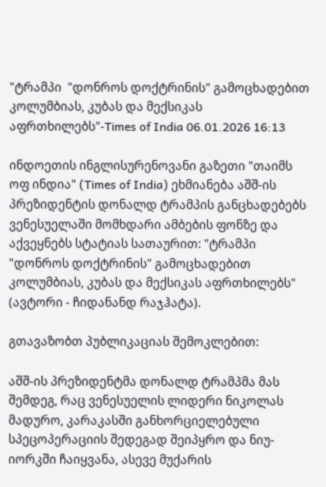"ტრამპი  "დონროს დოქტრინის" გამოცხადებით კოლუმბიას, კუბას და მექსიკას აფრთხილებს"-Times of India 06.01.2026 16:13

ინდოეთის ინგლისურენოვანი გაზეთი "თაიმს ოფ ინდია" (Times of India) ეხმიანება აშშ-ის პრეზიდენტის დონალდ ტრამპის განცხადებებს ვენესუელაში მომხდარი ამბების ფონზე და აქვეყნებს სტატიას სათაურით: "ტრამპი  "დონროს დოქტრინის" გამოცხადებით კოლუმბიას, კუბას და მექსიკას აფრთხილებს" (ავტორი - ჩიდანანდ რაჯჰატა).

გთავაზობთ პუბლიკაციას შემოკლებით:

აშშ-ის პრეზიდენტმა დონალდ ტრამპმა მას შემდეგ, რაც ვენესუელის ლიდერი ნიკოლას მადურო, კარაკასში განხორციელებული სპეცოპერაციის შედეგად შეიპყრო და ნიუ-იორკში ჩაიყვანა, ასევე მუქარის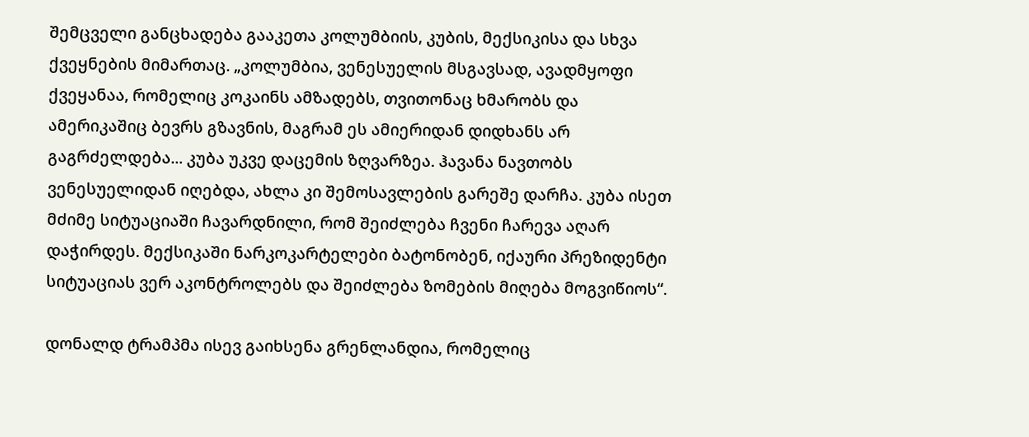შემცველი განცხადება გააკეთა კოლუმბიის, კუბის, მექსიკისა და სხვა ქვეყნების მიმართაც. „კოლუმბია, ვენესუელის მსგავსად, ავადმყოფი ქვეყანაა, რომელიც კოკაინს ამზადებს, თვითონაც ხმარობს და ამერიკაშიც ბევრს გზავნის, მაგრამ ეს ამიერიდან დიდხანს არ გაგრძელდება... კუბა უკვე დაცემის ზღვარზეა. ჰავანა ნავთობს ვენესუელიდან იღებდა, ახლა კი შემოსავლების გარეშე დარჩა. კუბა ისეთ მძიმე სიტუაციაში ჩავარდნილი, რომ შეიძლება ჩვენი ჩარევა აღარ დაჭირდეს. მექსიკაში ნარკოკარტელები ბატონობენ, იქაური პრეზიდენტი სიტუაციას ვერ აკონტროლებს და შეიძლება ზომების მიღება მოგვიწიოს“.

დონალდ ტრამპმა ისევ გაიხსენა გრენლანდია, რომელიც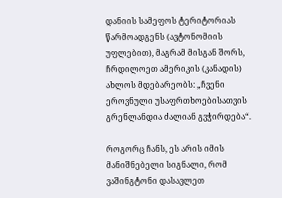დანიის სამეფოს ტერიტორიას წარმოადგენს (ავტონომიის უფლებით), მაგრამ მისგან შორს, ჩრდილოეთ ამერიკის (კანადის) ახლოს მდებარეობს: „ჩვენი ეროვნული უსაფრთხოებისათვის გრენლანდია ძალიან გვჭირდება“.

როგორც ჩანს, ეს არის იმის მანიშნებელი სიგნალი, რომ ვაშინგტონი დასავლეთ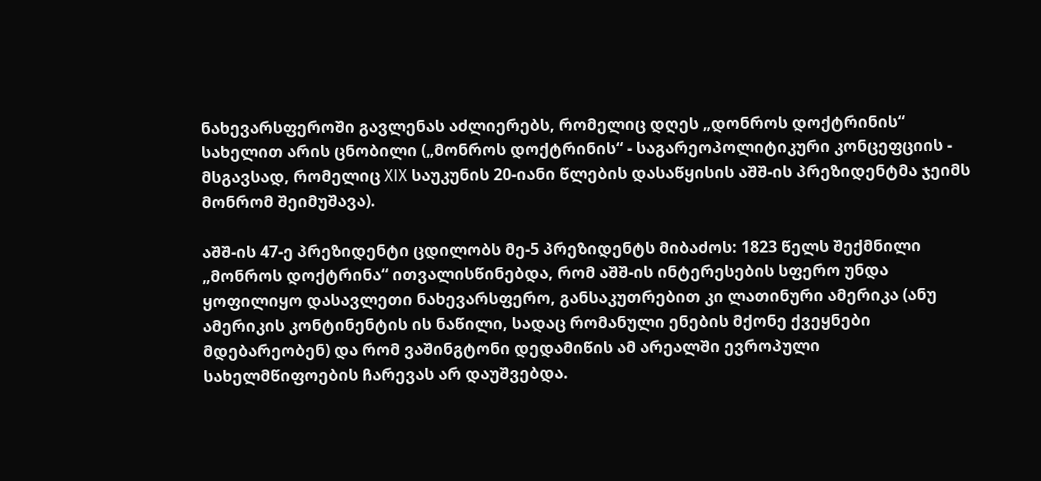ნახევარსფეროში გავლენას აძლიერებს, რომელიც დღეს „დონროს დოქტრინის“ სახელით არის ცნობილი („მონროს დოქტრინის“ - საგარეოპოლიტიკური კონცეფციის - მსგავსად, რომელიც XIX საუკუნის 20-იანი წლების დასაწყისის აშშ-ის პრეზიდენტმა ჯეიმს მონრომ შეიმუშავა).

აშშ-ის 47-ე პრეზიდენტი ცდილობს მე-5 პრეზიდენტს მიბაძოს: 1823 წელს შექმნილი „მონროს დოქტრინა“ ითვალისწინებდა, რომ აშშ-ის ინტერესების სფერო უნდა ყოფილიყო დასავლეთი ნახევარსფერო, განსაკუთრებით კი ლათინური ამერიკა (ანუ ამერიკის კონტინენტის ის ნაწილი, სადაც რომანული ენების მქონე ქვეყნები მდებარეობენ) და რომ ვაშინგტონი დედამიწის ამ არეალში ევროპული სახელმწიფოების ჩარევას არ დაუშვებდა.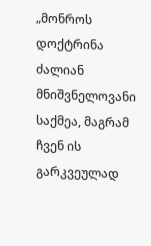„მონროს დოქტრინა ძალიან მნიშვნელოვანი საქმეა, მაგრამ ჩვენ ის გარკვეულად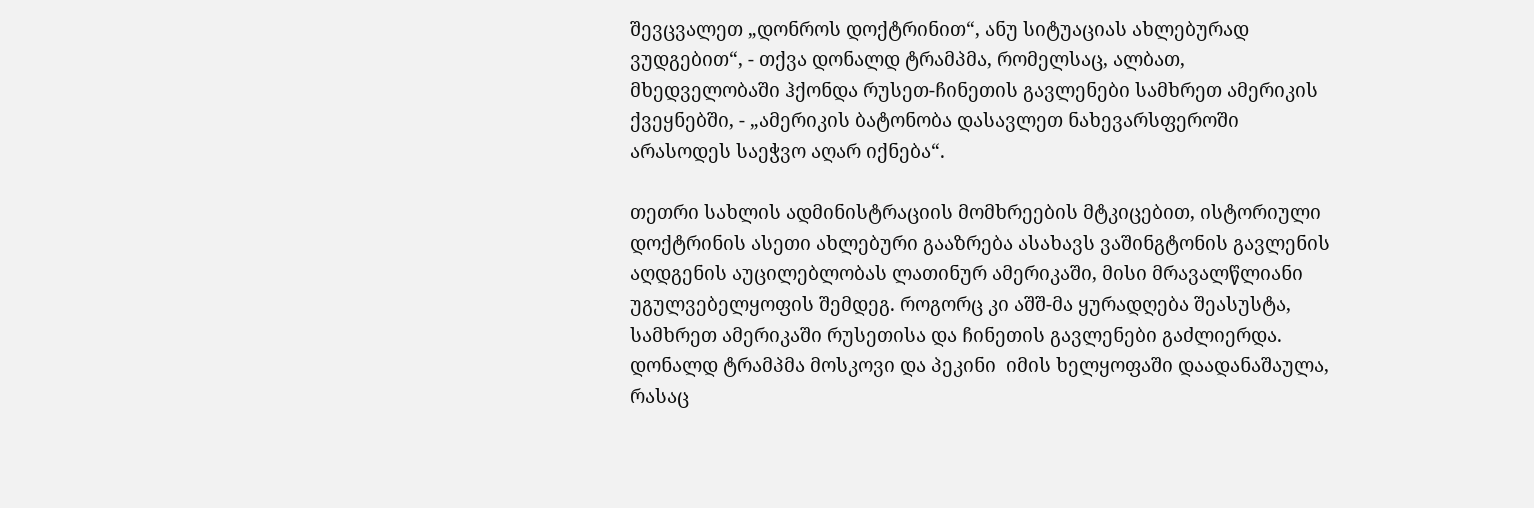შევცვალეთ „დონროს დოქტრინით“, ანუ სიტუაციას ახლებურად ვუდგებით“, - თქვა დონალდ ტრამპმა, რომელსაც, ალბათ, მხედველობაში ჰქონდა რუსეთ-ჩინეთის გავლენები სამხრეთ ამერიკის ქვეყნებში, - „ამერიკის ბატონობა დასავლეთ ნახევარსფეროში არასოდეს საეჭვო აღარ იქნება“.

თეთრი სახლის ადმინისტრაციის მომხრეების მტკიცებით, ისტორიული დოქტრინის ასეთი ახლებური გააზრება ასახავს ვაშინგტონის გავლენის აღდგენის აუცილებლობას ლათინურ ამერიკაში, მისი მრავალწლიანი უგულვებელყოფის შემდეგ. როგორც კი აშშ-მა ყურადღება შეასუსტა, სამხრეთ ამერიკაში რუსეთისა და ჩინეთის გავლენები გაძლიერდა. დონალდ ტრამპმა მოსკოვი და პეკინი  იმის ხელყოფაში დაადანაშაულა, რასაც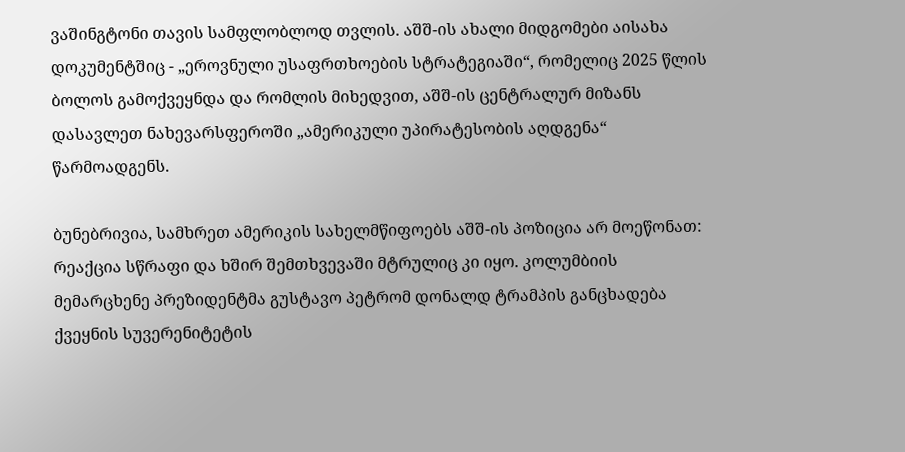ვაშინგტონი თავის სამფლობლოდ თვლის. აშშ-ის ახალი მიდგომები აისახა დოკუმენტშიც - „ეროვნული უსაფრთხოების სტრატეგიაში“, რომელიც 2025 წლის ბოლოს გამოქვეყნდა და რომლის მიხედვით, აშშ-ის ცენტრალურ მიზანს დასავლეთ ნახევარსფეროში „ამერიკული უპირატესობის აღდგენა“ წარმოადგენს.

ბუნებრივია, სამხრეთ ამერიკის სახელმწიფოებს აშშ-ის პოზიცია არ მოეწონათ: რეაქცია სწრაფი და ხშირ შემთხვევაში მტრულიც კი იყო. კოლუმბიის მემარცხენე პრეზიდენტმა გუსტავო პეტრომ დონალდ ტრამპის განცხადება ქვეყნის სუვერენიტეტის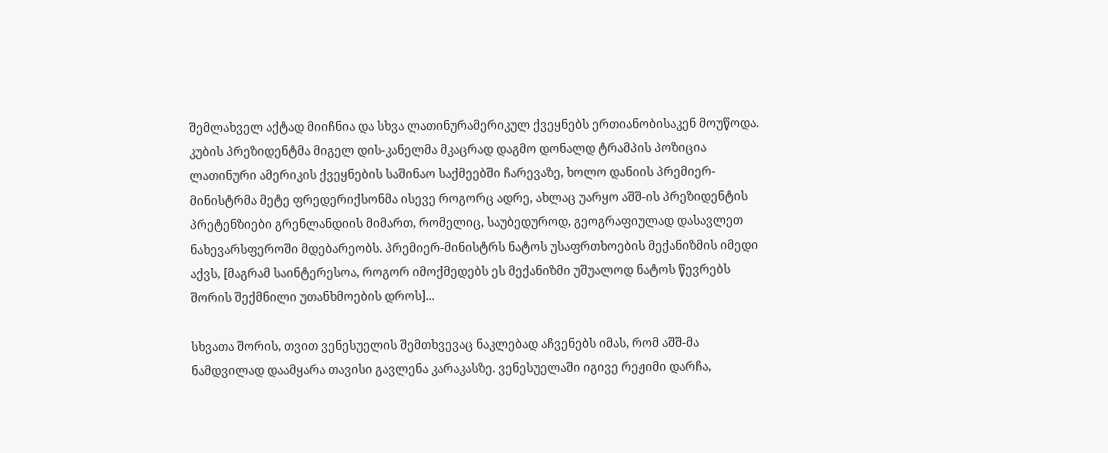შემლახველ აქტად მიიჩნია და სხვა ლათინურამერიკულ ქვეყნებს ერთიანობისაკენ მოუწოდა. კუბის პრეზიდენტმა მიგელ დის-კანელმა მკაცრად დაგმო დონალდ ტრამპის პოზიცია ლათინური ამერიკის ქვეყნების საშინაო საქმეებში ჩარევაზე, ხოლო დანიის პრემიერ-მინისტრმა მეტე ფრედერიქსონმა ისევე როგორც ადრე, ახლაც უარყო აშშ-ის პრეზიდენტის პრეტენზიები გრენლანდიის მიმართ, რომელიც, საუბედუროდ, გეოგრაფიულად დასავლეთ ნახევარსფეროში მდებარეობს. პრემიერ-მინისტრს ნატოს უსაფრთხოების მექანიზმის იმედი აქვს, [მაგრამ საინტერესოა, როგორ იმოქმედებს ეს მექანიზმი უშუალოდ ნატოს წევრებს შორის შექმნილი უთანხმოების დროს]...

სხვათა შორის, თვით ვენესუელის შემთხვევაც ნაკლებად აჩვენებს იმას, რომ აშშ-მა ნამდვილად დაამყარა თავისი გავლენა კარაკასზე. ვენესუელაში იგივე რეჟიმი დარჩა,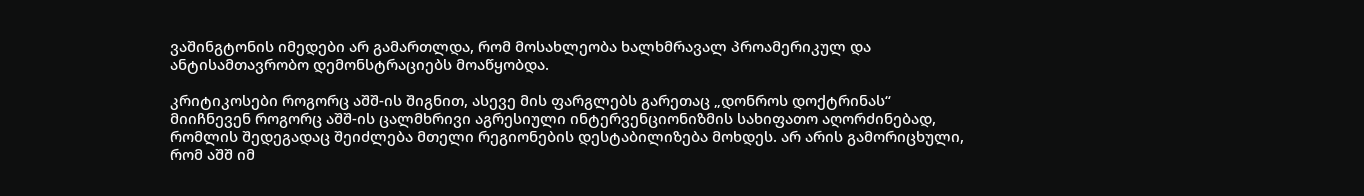ვაშინგტონის იმედები არ გამართლდა, რომ მოსახლეობა ხალხმრავალ პროამერიკულ და ანტისამთავრობო დემონსტრაციებს მოაწყობდა.

კრიტიკოსები როგორც აშშ-ის შიგნით, ასევე მის ფარგლებს გარეთაც „დონროს დოქტრინას“ მიიჩნევენ როგორც აშშ-ის ცალმხრივი აგრესიული ინტერვენციონიზმის სახიფათო აღორძინებად, რომლის შედეგადაც შეიძლება მთელი რეგიონების დესტაბილიზება მოხდეს. არ არის გამორიცხული, რომ აშშ იმ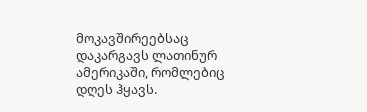მოკავშირეებსაც დაკარგავს ლათინურ ამერიკაში, რომლებიც დღეს ჰყავს.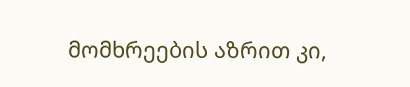მომხრეების აზრით კი,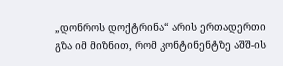„დონროს დოქტრინა“ არის ერთადერთი გზა იმ მიზნით, რომ კონტინენტზე აშშ-ის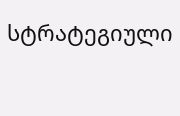სტრატეგიული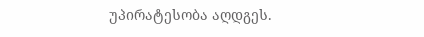უპირატესობა აღდგეს.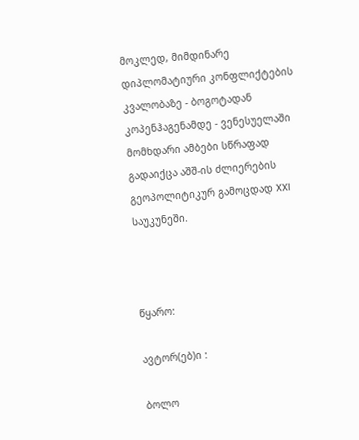მოკლედ, მიმდინარე დიპლომატიური კონფლიქტების კვალობაზე - ბოგოტადან კოპენჰაგენამდე - ვენესუელაში მომხდარი ამბები სწრაფად გადაიქცა აშშ-ის ძლიერების გეოპოლიტიკურ გამოცდად XXI საუკუნეში.



წყარო:

ავტორ(ებ)ი :

ბოლო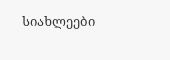სიახლეები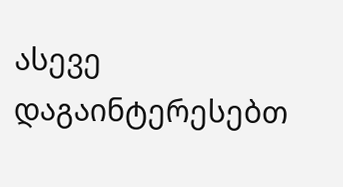ასევე დაგაინტერესებთ